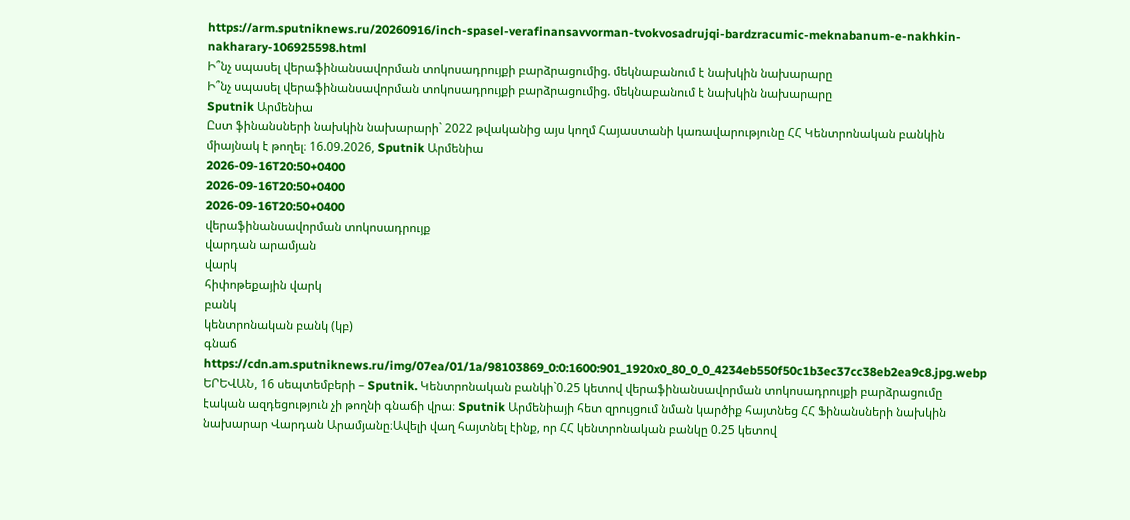https://arm.sputniknews.ru/20260916/inch-spasel-verafinansavvorman-tvokvosadrujqi-bardzracumic-meknabanum-e-nakhkin-nakharary-106925598.html
Ի՞նչ սպասել վերաֆինանսավորման տոկոսադրույքի բարձրացումից. մեկնաբանում է նախկին նախարարը
Ի՞նչ սպասել վերաֆինանսավորման տոկոսադրույքի բարձրացումից. մեկնաբանում է նախկին նախարարը
Sputnik Արմենիա
Ըստ ֆինանսների նախկին նախարարի` 2022 թվականից այս կողմ Հայաստանի կառավարությունը ՀՀ Կենտրոնական բանկին միայնակ է թողել։ 16.09.2026, Sputnik Արմենիա
2026-09-16T20:50+0400
2026-09-16T20:50+0400
2026-09-16T20:50+0400
վերաֆինանսավորման տոկոսադրույք
վարդան արամյան
վարկ
հիփոթեքային վարկ
բանկ
կենտրոնական բանկ (կբ)
գնաճ
https://cdn.am.sputniknews.ru/img/07ea/01/1a/98103869_0:0:1600:901_1920x0_80_0_0_4234eb550f50c1b3ec37cc38eb2ea9c8.jpg.webp
ԵՐԵՎԱՆ, 16 սեպտեմբերի – Sputnik. Կենտրոնական բանկի`0.25 կետով վերաֆինանսավորման տոկոսադրույքի բարձրացումը էական ազդեցություն չի թողնի գնաճի վրա։ Sputnik Արմենիայի հետ զրույցում նման կարծիք հայտնեց ՀՀ Ֆինանսների նախկին նախարար Վարդան Արամյանը։Ավելի վաղ հայտնել էինք, որ ՀՀ կենտրոնական բանկը 0.25 կետով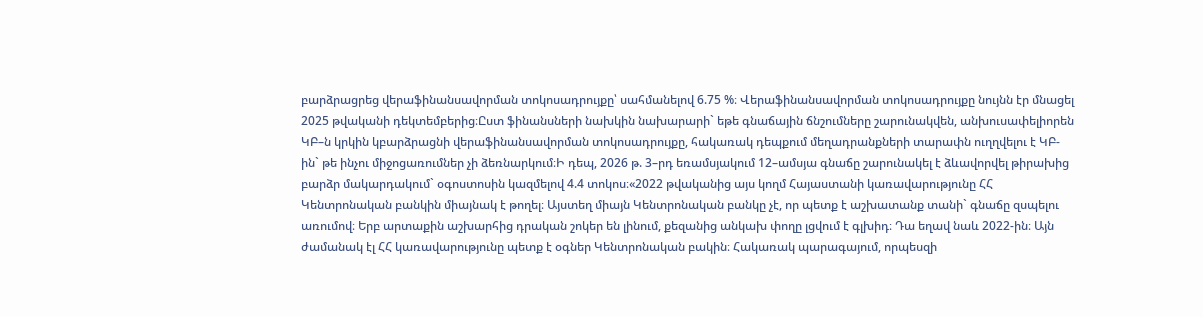բարձրացրեց վերաֆինանսավորման տոկոսադրույքը՝ սահմանելով 6.75 %։ Վերաֆինանսավորման տոկոսադրույքը նույնն էր մնացել 2025 թվականի դեկտեմբերից։Ըստ ֆինանսների նախկին նախարարի` եթե գնաճային ճնշումները շարունակվեն, անխուսափելիորեն ԿԲ–ն կրկին կբարձրացնի վերաֆինանսավորման տոկոսադրույքը, հակառակ դեպքում մեղադրանքների տարափն ուղղվելու է ԿԲ-ին` թե ինչու միջոցառումներ չի ձեռնարկում։Ի դեպ, 2026 թ. 3–րդ եռամսյակում 12–ամսյա գնաճը շարունակել է ձևավորվել թիրախից բարձր մակարդակում` օգոստոսին կազմելով 4.4 տոկոս։«2022 թվականից այս կողմ Հայաստանի կառավարությունը ՀՀ Կենտրոնական բանկին միայնակ է թողել։ Այստեղ միայն Կենտրոնական բանկը չէ, որ պետք է աշխատանք տանի` գնաճը զսպելու առումով։ Երբ արտաքին աշխարհից դրական շոկեր են լինում, քեզանից անկախ փողը լցվում է գլխիդ։ Դա եղավ նաև 2022-ին։ Այն ժամանակ էլ ՀՀ կառավարությունը պետք է օգներ Կենտրոնական բակին։ Հակառակ պարագայում, որպեսզի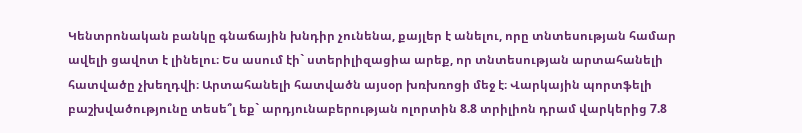Կենտրոնական բանկը գնաճային խնդիր չունենա, քայլեր է անելու, որը տնտեսության համար ավելի ցավոտ է լինելու։ Ես ասում էի` ստերիլիզացիա արեք, որ տնտեսության արտահանելի հատվածը չխեղդվի։ Արտահանելի հատվածն այսօր խռխռոցի մեջ է։ Վարկային պորտֆելի բաշխվածությունը տեսե՞լ եք` արդյունաբերության ոլորտին 8.8 տրիլիոն դրամ վարկերից 7.8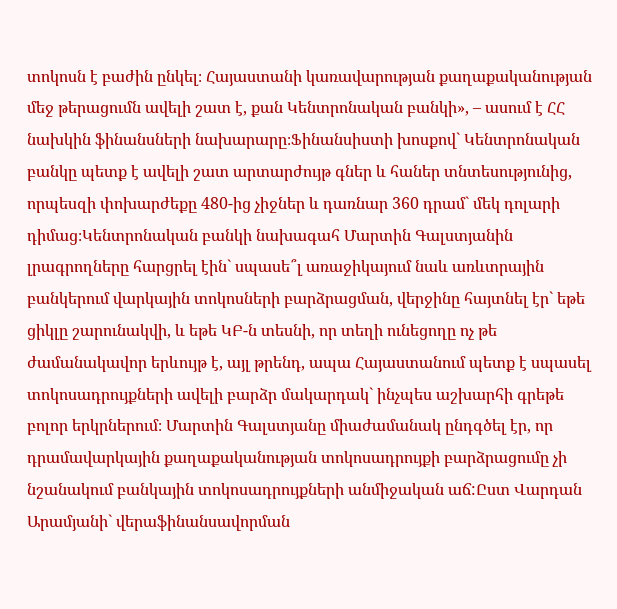տոկոսն է բաժին ընկել։ Հայաստանի կառավարության քաղաքականության մեջ թերացումն ավելի շատ է, քան Կենտրոնական բանկի», – ասում է ՀՀ նախկին ֆինանսների նախարարը։Ֆինանսիստի խոսքով` Կենտրոնական բանկը պետք է ավելի շատ արտարժույթ գներ և հաներ տնտեսությունից, որպեսզի փոխարժեքը 480-ից չիջներ և դառնար 360 դրամ` մեկ դոլարի դիմաց։Կենտրոնական բանկի նախագահ Մարտին Գալստյանին լրագրողները հարցրել էին` սպասե՞լ առաջիկայում նաև առևտրային բանկերում վարկային տոկոսների բարձրացման, վերջինը հայտնել էր` եթե ցիկլը շարունակվի, և եթե ԿԲ-ն տեսնի, որ տեղի ունեցողը ոչ թե ժամանակավոր երևույթ է, այլ թրենդ, ապա Հայաստանում պետք է սպասել տոկոսադրույքների ավելի բարձր մակարդակ` ինչպես աշխարհի գրեթե բոլոր երկրներում։ Մարտին Գալստյանը միաժամանակ ընդգծել էր, որ դրամավարկային քաղաքականության տոկոսադրույքի բարձրացումը չի նշանակում բանկային տոկոսադրույքների անմիջական աճ:Ըստ Վարդան Արամյանի` վերաֆինանսավորման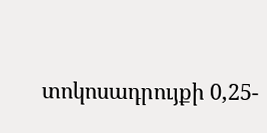տոկոսադրույքի 0,25-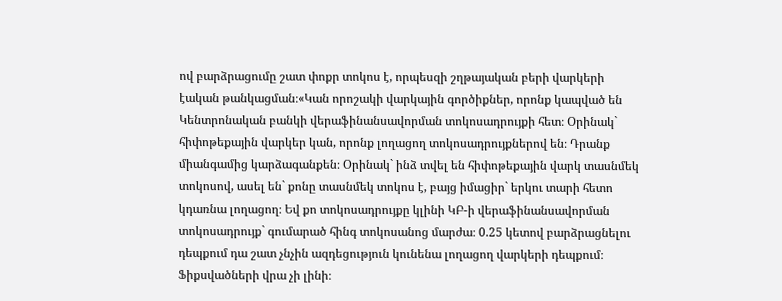ով բարձրացումը շատ փոքր տոկոս է, որպեսզի շղթայական բերի վարկերի էական թանկացման։«Կան որոշակի վարկային գործիքներ, որոնք կապված են Կենտրոնական բանկի վերաֆինանսավորման տոկոսադրույքի հետ։ Օրինակ` հիփոթեքային վարկեր կան, որոնք լողացող տոկոսադրույքներով են։ Դրանք միանգամից կարձագանքեն։ Օրինակ` ինձ տվել են հիփոթեքային վարկ տասնմեկ տոկոսով, ասել են` քոնը տասնմեկ տոկոս է, բայց իմացիր` երկու տարի հետո կդառնա լողացող։ Եվ քո տոկոսադրույքը կլինի ԿԲ-ի վերաֆինանսավորման տոկոսադրույք` գումարած հինգ տոկոսանոց մարժա։ 0.25 կետով բարձրացնելու դեպքում դա շատ չնչին ազդեցություն կունենա լողացող վարկերի դեպքում։ Ֆիքսվածների վրա չի լինի։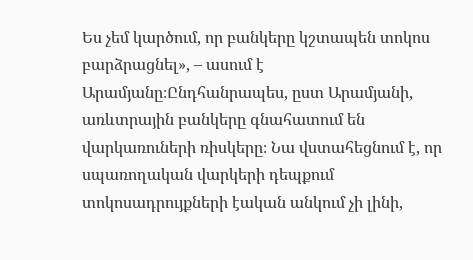Ես չեմ կարծում, որ բանկերը կշտապեն տոկոս բարձրացնել», – ասում է Արամյանը։Ընդհանրապես, ըստ Արամյանի, առևտրային բանկերը գնահատում են վարկառուների ռիսկերը։ Նա վստահեցնում է, որ սպառողական վարկերի դեպքում տոկոսադրույքների էական անկում չի լինի,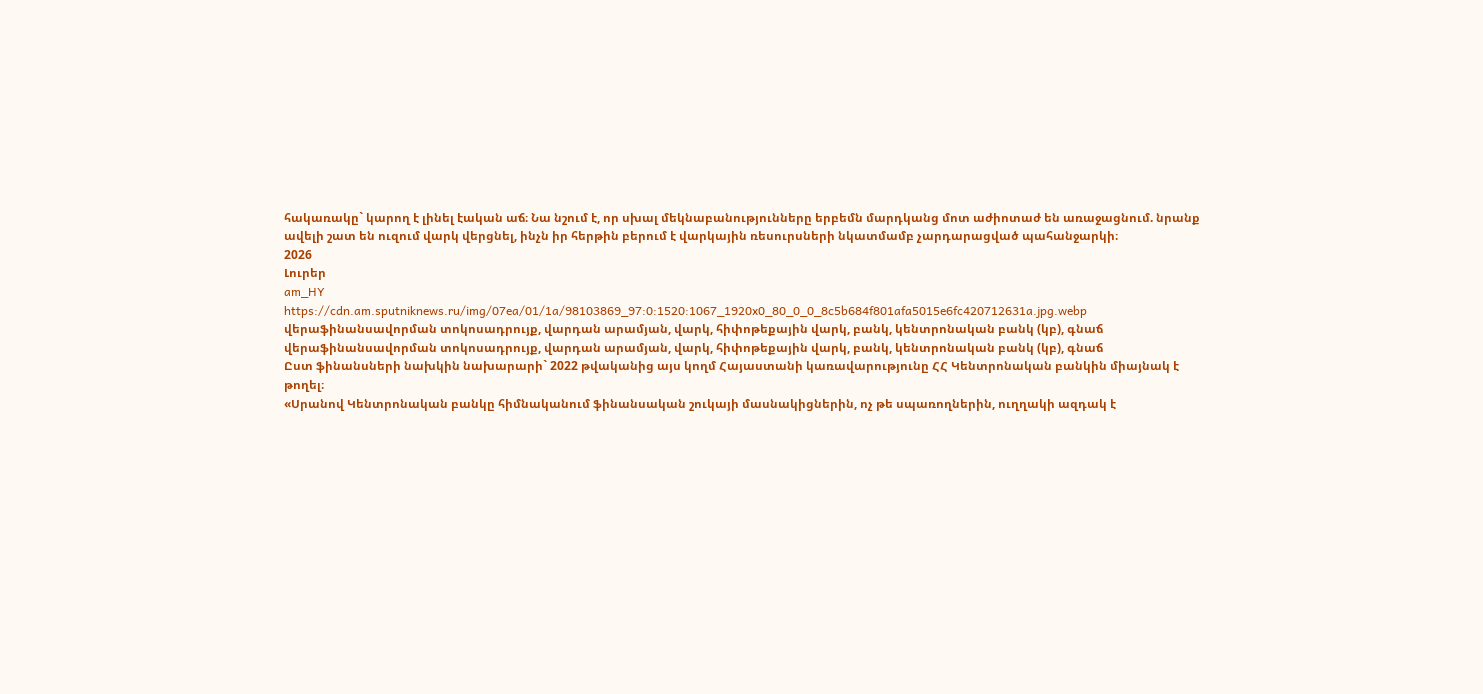հակառակը` կարող է լինել էական աճ։ Նա նշում է, որ սխալ մեկնաբանությունները երբեմն մարդկանց մոտ աժիոտաժ են առաջացնում. նրանք ավելի շատ են ուզում վարկ վերցնել, ինչն իր հերթին բերում է վարկային ռեսուրսների նկատմամբ չարդարացված պահանջարկի։
2026
Լուրեր
am_HY
https://cdn.am.sputniknews.ru/img/07ea/01/1a/98103869_97:0:1520:1067_1920x0_80_0_0_8c5b684f801afa5015e6fc420712631a.jpg.webp
վերաֆինանսավորման տոկոսադրույք, վարդան արամյան, վարկ, հիփոթեքային վարկ, բանկ, կենտրոնական բանկ (կբ), գնաճ
վերաֆինանսավորման տոկոսադրույք, վարդան արամյան, վարկ, հիփոթեքային վարկ, բանկ, կենտրոնական բանկ (կբ), գնաճ
Ըստ ֆինանսների նախկին նախարարի` 2022 թվականից այս կողմ Հայաստանի կառավարությունը ՀՀ Կենտրոնական բանկին միայնակ է թողել։
«Սրանով Կենտրոնական բանկը հիմնականում ֆինանսական շուկայի մասնակիցներին, ոչ թե սպառողներին, ուղղակի ազդակ է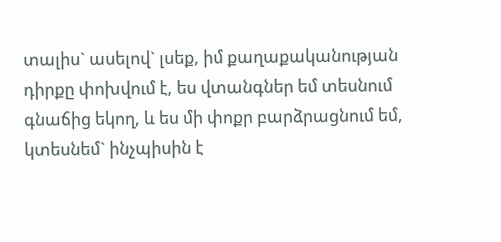տալիս` ասելով` լսեք, իմ քաղաքականության դիրքը փոխվում է, ես վտանգներ եմ տեսնում գնաճից եկող, և ես մի փոքր բարձրացնում եմ, կտեսնեմ` ինչպիսին է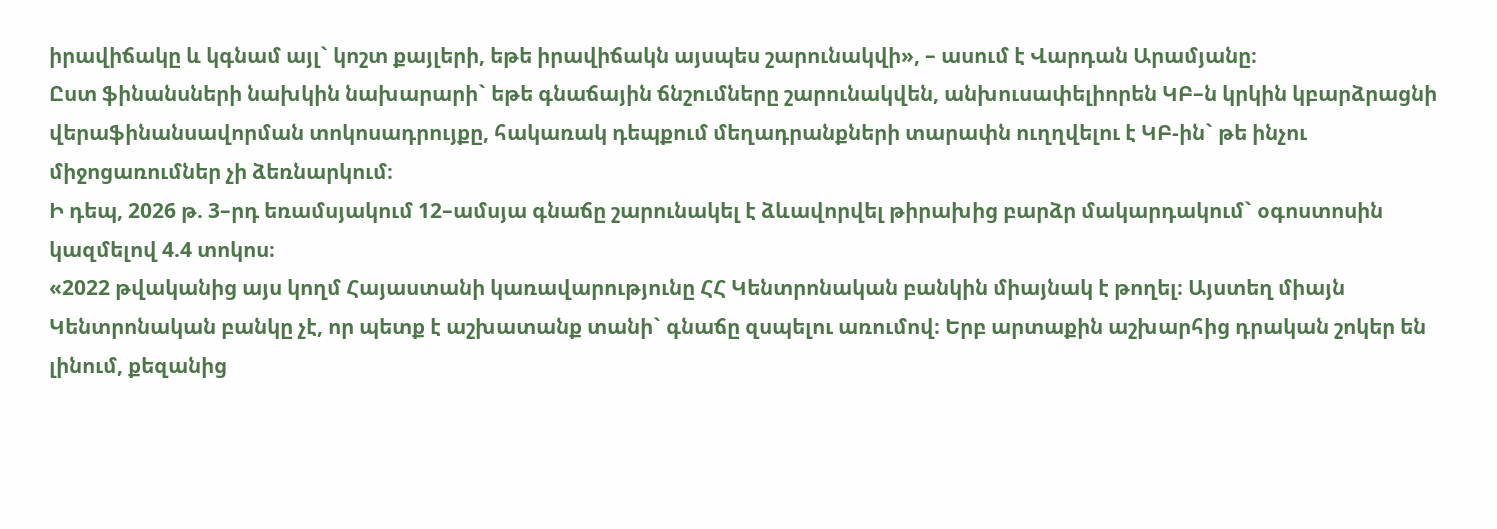իրավիճակը և կգնամ այլ` կոշտ քայլերի, եթե իրավիճակն այսպես շարունակվի», – ասում է Վարդան Արամյանը։
Ըստ ֆինանսների նախկին նախարարի` եթե գնաճային ճնշումները շարունակվեն, անխուսափելիորեն ԿԲ–ն կրկին կբարձրացնի վերաֆինանսավորման տոկոսադրույքը, հակառակ դեպքում մեղադրանքների տարափն ուղղվելու է ԿԲ-ին` թե ինչու միջոցառումներ չի ձեռնարկում։
Ի դեպ, 2026 թ. 3–րդ եռամսյակում 12–ամսյա գնաճը շարունակել է ձևավորվել թիրախից բարձր մակարդակում` օգոստոսին կազմելով 4.4 տոկոս։
«2022 թվականից այս կողմ Հայաստանի կառավարությունը ՀՀ Կենտրոնական բանկին միայնակ է թողել։ Այստեղ միայն Կենտրոնական բանկը չէ, որ պետք է աշխատանք տանի` գնաճը զսպելու առումով։ Երբ արտաքին աշխարհից դրական շոկեր են լինում, քեզանից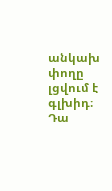անկախ փողը լցվում է գլխիդ։ Դա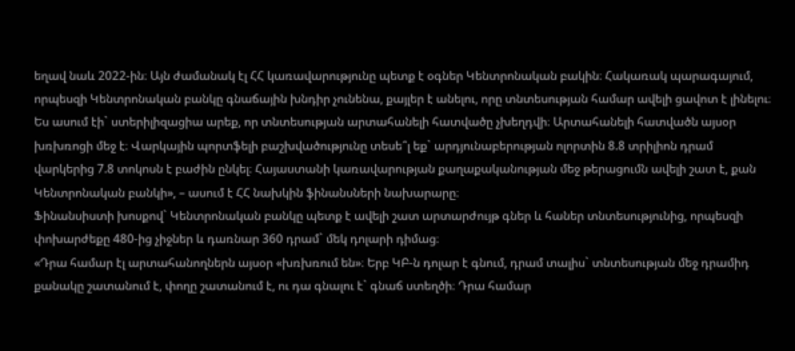եղավ նաև 2022-ին։ Այն ժամանակ էլ ՀՀ կառավարությունը պետք է օգներ Կենտրոնական բակին։ Հակառակ պարագայում, որպեսզի Կենտրոնական բանկը գնաճային խնդիր չունենա, քայլեր է անելու, որը տնտեսության համար ավելի ցավոտ է լինելու։ Ես ասում էի` ստերիլիզացիա արեք, որ տնտեսության արտահանելի հատվածը չխեղդվի։ Արտահանելի հատվածն այսօր խռխռոցի մեջ է։ Վարկային պորտֆելի բաշխվածությունը տեսե՞լ եք` արդյունաբերության ոլորտին 8.8 տրիլիոն դրամ վարկերից 7.8 տոկոսն է բաժին ընկել։ Հայաստանի կառավարության քաղաքականության մեջ թերացումն ավելի շատ է, քան Կենտրոնական բանկի», – ասում է ՀՀ նախկին ֆինանսների նախարարը։
Ֆինանսիստի խոսքով` Կենտրոնական բանկը պետք է ավելի շատ արտարժույթ գներ և հաներ տնտեսությունից, որպեսզի փոխարժեքը 480-ից չիջներ և դառնար 360 դրամ` մեկ դոլարի դիմաց։
«Դրա համար էլ արտահանողներն այսօր «խռխռում են»։ Երբ ԿԲ-ն դոլար է գնում, դրամ տալիս` տնտեսության մեջ դրամիդ քանակը շատանում է, փողը շատանում է, ու դա գնալու է` գնաճ ստեղծի։ Դրա համար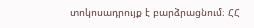տոկոսադրույք է բարձրացնում։ ՀՀ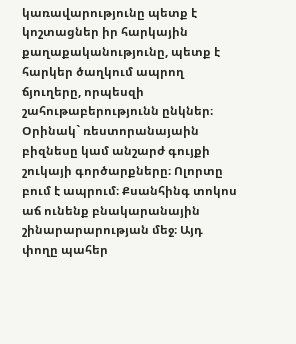կառավարությունը պետք է կոշտացներ իր հարկային քաղաքականությունը, պետք է հարկեր ծաղկում ապրող ճյուղերը, որպեսզի շահութաբերությունն ընկներ։ Օրինակ` ռեստորանայաին բիզնեսը կամ անշարժ գույքի շուկայի գործարքները։ Ոլորտը բում է ապրում։ Քսանհինգ տոկոս աճ ունենք բնակարանային շինարարարության մեջ։ Այդ փողը պահեր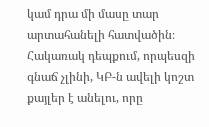կամ դրա մի մասը տար արտահանելի հատվածին։ Հակառակ դեպքում, որպեսզի գնաճ չլինի, ԿԲ-ն ավելի կոշտ քայլեր է անելու, որը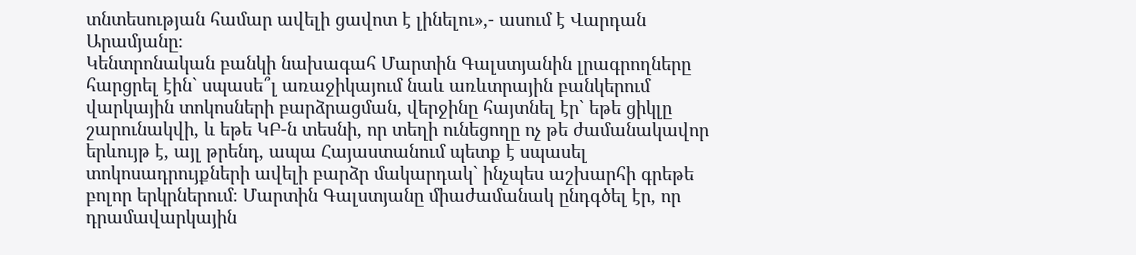տնտեսության համար ավելի ցավոտ է լինելու»,- ասում է Վարդան Արամյանը։
Կենտրոնական բանկի նախագահ Մարտին Գալստյանին լրագրողները հարցրել էին` սպասե՞լ առաջիկայում նաև առևտրային բանկերում վարկային տոկոսների բարձրացման, վերջինը հայտնել էր` եթե ցիկլը շարունակվի, և եթե ԿԲ-ն տեսնի, որ տեղի ունեցողը ոչ թե ժամանակավոր երևույթ է, այլ թրենդ, ապա Հայաստանում պետք է սպասել տոկոսադրույքների ավելի բարձր մակարդակ` ինչպես աշխարհի գրեթե բոլոր երկրներում։ Մարտին Գալստյանը միաժամանակ ընդգծել էր, որ դրամավարկային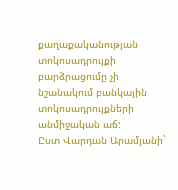քաղաքականության տոկոսադրույքի բարձրացումը չի նշանակում բանկային տոկոսադրույքների անմիջական աճ:
Ըստ Վարդան Արամյանի`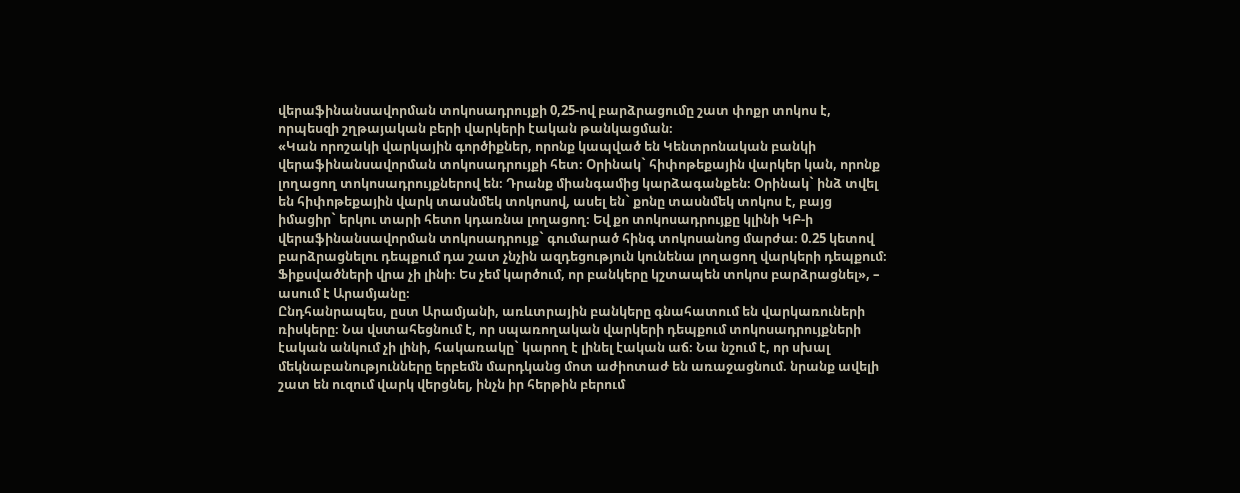վերաֆինանսավորման տոկոսադրույքի 0,25-ով բարձրացումը շատ փոքր տոկոս է, որպեսզի շղթայական բերի վարկերի էական թանկացման։
«Կան որոշակի վարկային գործիքներ, որոնք կապված են Կենտրոնական բանկի վերաֆինանսավորման տոկոսադրույքի հետ։ Օրինակ` հիփոթեքային վարկեր կան, որոնք լողացող տոկոսադրույքներով են։ Դրանք միանգամից կարձագանքեն։ Օրինակ` ինձ տվել են հիփոթեքային վարկ տասնմեկ տոկոսով, ասել են` քոնը տասնմեկ տոկոս է, բայց իմացիր` երկու տարի հետո կդառնա լողացող։ Եվ քո տոկոսադրույքը կլինի ԿԲ-ի վերաֆինանսավորման տոկոսադրույք` գումարած հինգ տոկոսանոց մարժա։ 0.25 կետով բարձրացնելու դեպքում դա շատ չնչին ազդեցություն կունենա լողացող վարկերի դեպքում։ Ֆիքսվածների վրա չի լինի։ Ես չեմ կարծում, որ բանկերը կշտապեն տոկոս բարձրացնել», – ասում է Արամյանը։
Ընդհանրապես, ըստ Արամյանի, առևտրային բանկերը գնահատում են վարկառուների ռիսկերը։ Նա վստահեցնում է, որ սպառողական վարկերի դեպքում տոկոսադրույքների էական անկում չի լինի, հակառակը` կարող է լինել էական աճ։ Նա նշում է, որ սխալ մեկնաբանությունները երբեմն մարդկանց մոտ աժիոտաժ են առաջացնում. նրանք ավելի շատ են ուզում վարկ վերցնել, ինչն իր հերթին բերում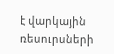է վարկային ռեսուրսների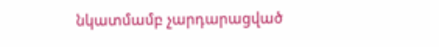նկատմամբ չարդարացված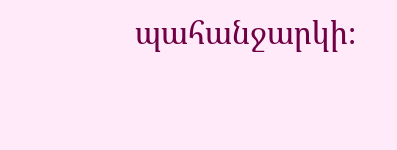պահանջարկի։